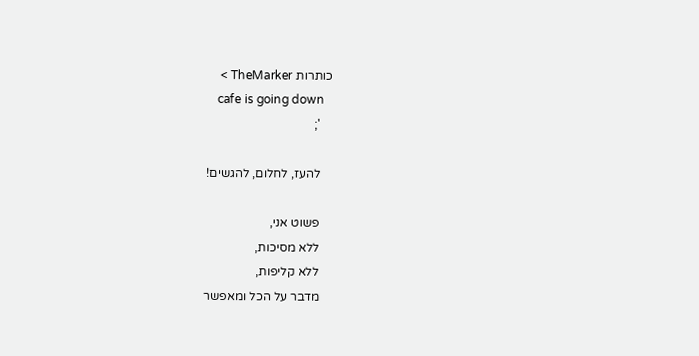כותרות TheMarker >
    cafe is going down
    ';

    להעז, לחלום, להגשים!

    פשוט אני,
    ללא מסיכות,
    ללא קליפות,
    מדבר על הכל ומאפשר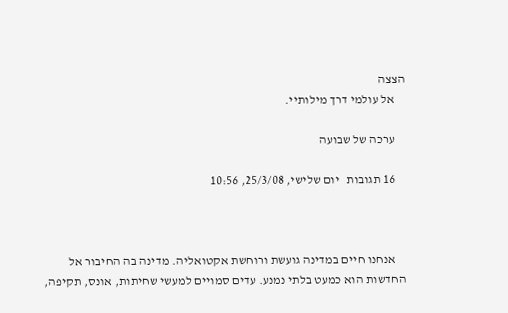הצצה
    אל עולמי דרך מילותיי.

    ערכה של שבועה

    16 תגובות   יום שלישי, 25/3/08, 10:56



    אנחנו חיים במדינה גועשת ורוחשת אקטואליה. מדינה בה החיבור אל החדשות הוא כמעט בלתי נמנע. עדים סמויים למעשי שחיתות, אונס, תקיפה,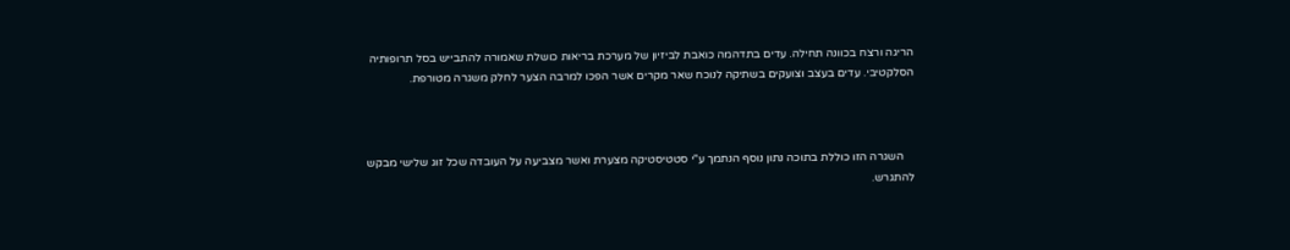הריגה ורצח בכוונה תחילה. עדים בתדהמה כואבת לביזיון של מערכת בריאות כושלת שאמורה להתבייש בסל תרופותיה הסלקטיבי. עדים בעצב וצועקים בשתיקה לנוכח שאר מקרים אשר הפכו למרבה הצער לחלק משגרה מטורפת.



    השגרה הזו כוללת בתוכה נתון נוסף הנתמך ע"י סטטיסטיקה מצערת ואשר מצביעה על העובדה שכל זוג שלישי מבקש להתגרש.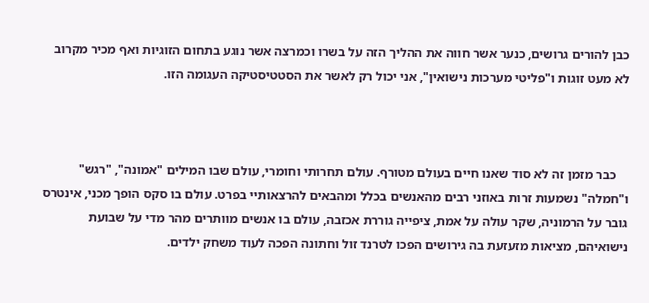כבן להורים גרושים, כנער אשר חווה את ההליך הזה על בשרו וכמרצה אשר נוגע בתחום הזוגיות ואף מכיר מקרוב לא מעט זוגות ו"פליטי מערכות נישואין", אני יכול רק לאשר את הסטטיסטיקה העגומה הזו.



    כבר מזמן זה לא סוד שאנו חיים בעולם מטורף. עולם תחרותי וחומרי, עולם שבו המילים "אמונה", "רגש" ו"חמלה" נשמעות זרות באוזני רבים מהאנשים בכלל ומהבאים להרצאותיי בפרט. עולם בו סקס הופך מכני, אינטרס גובר על הרמוניה, שקר עולה על אמת, ציפייה גוררת אכזבה, עולם בו אנשים מוותרים מהר מדי על שבועת נישואיהם, מציאות מזעזעת בה גירושים הפכו לטרנד זול וחתונה הפכה לעוד משחק ילדים.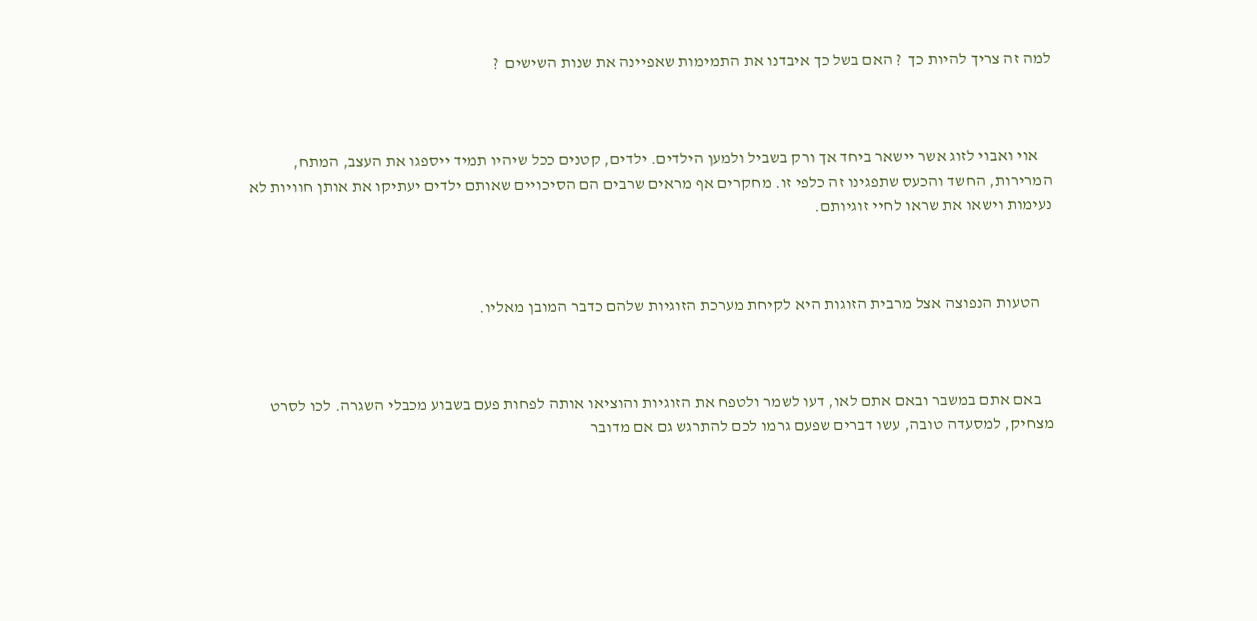למה זה צריך להיות כך  ? האם בשל כך איבדנו את התמימות שאפיינה את שנות השישים  ?



    אוי ואבוי לזוג אשר יישאר ביחד אך ורק בשביל ולמען הילדים. ילדים, קטנים ככל שיהיו תמיד ייספגו את העצב, המתח, המרירות, החשד והכעס שתפגינו זה כלפי זו. מחקרים אף מראים שרבים הם הסיכויים שאותם ילדים יעתיקו את אותן חוויות לא נעימות וישאו את שראו לחיי זוגיותם.



    הטעות הנפוצה אצל מרבית הזוגות היא לקיחת מערכת הזוגיות שלהם כדבר המובן מאליו.



    באם אתם במשבר ובאם אתם לאו, דעו לשמר ולטפח את הזוגיות והוציאו אותה לפחות פעם בשבוע מכבלי השגרה. לכו לסרט מצחיק, למסעדה טובה, עשו דברים שפעם גרמו לכם להתרגש גם אם מדובר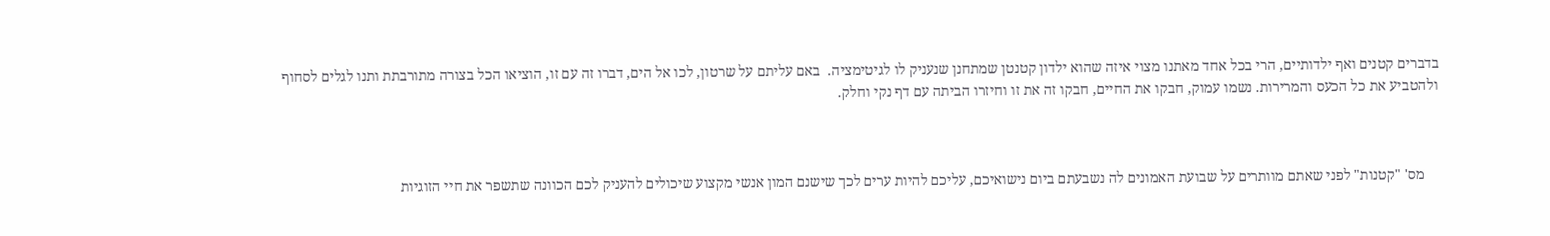בדברים קטנים ואף ילדותיים, הרי בכל אחד מאתנו מצוי איזה שהוא ילדון קטנטן שמתחנן שנעניק לו לגיטימציה.  באם עליתם על שרטון, לכו אל הים, דברו זה עם זו, הוציאו הכל בצורה מתורבתת ותנו לגלים לסחוף ולהטביע את כל הכעס והמרירות. נשמו עמוק, חבקו את החיים, חבקו זה את זו וחיזרו הביתה עם דף נקי וחלק.



    מס' "קטנות" לפני שאתם מוותרים על שבועת האמונים לה נשבעתם ביום נישואיכם, עליכם להיות ערים לכך שישנם המון אנשי מקצוע שיכולים להעניק לכם הכוונה שתשפר את חיי הזוגיות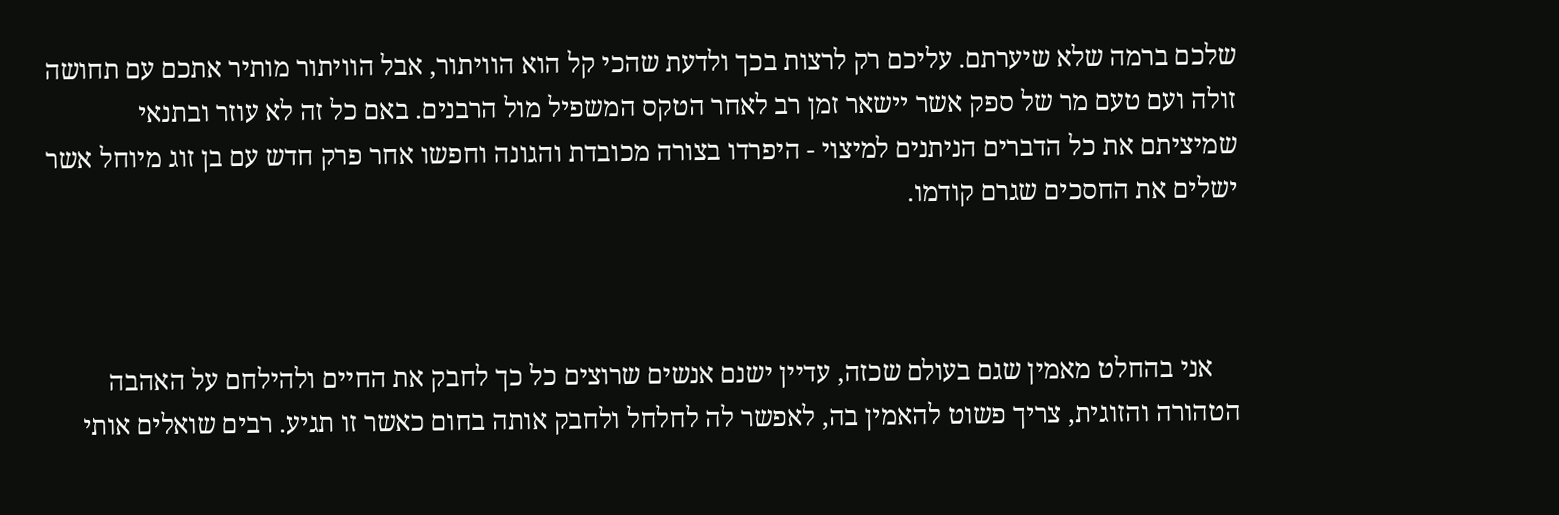שלכם ברמה שלא שיערתם. עליכם רק לרצות בכך ולדעת שהכי קל הוא הוויתור, אבל הוויתור מותיר אתכם עם תחושה זולה ועם טעם מר של ספק אשר יישאר זמן רב לאחר הטקס המשפיל מול הרבנים. באם כל זה לא עוזר ובתנאי שמיציתם את כל הדברים הניתנים למיצוי - היפרדו בצורה מכובדת והגונה וחפשו אחר פרק חדש עם בן זוג מיוחל אשר ישלים את החסכים שגרם קודמו.



    אני בהחלט מאמין שגם בעולם שכזה, עדיין ישנם אנשים שרוצים כל כך לחבק את החיים ולהילחם על האהבה הטהורה והזוגית, צריך פשוט להאמין בה, לאפשר לה לחלחל ולחבק אותה בחום כאשר זו תגיע. רבים שואלים אותי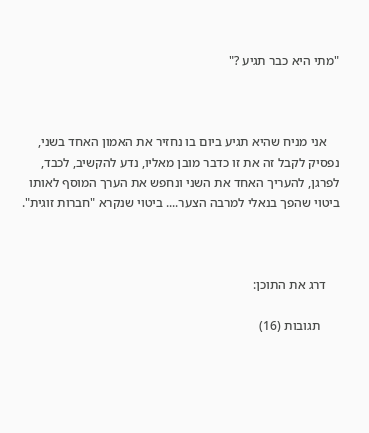"מתי היא כבר תגיע ?"



    אני מניח שהיא תגיע ביום בו נחזיר את האמון האחד בשני, נפסיק לקבל זה את זו כדבר מובן מאליו, נדע להקשיב, לכבד, לפרגן, להעריך האחד את השני ונחפש את הערך המוסף לאותו ביטוי שהפך בנאלי למרבה הצער.... ביטוי שנקרא "חברות זוגית".



    דרג את התוכן:

      תגובות (16)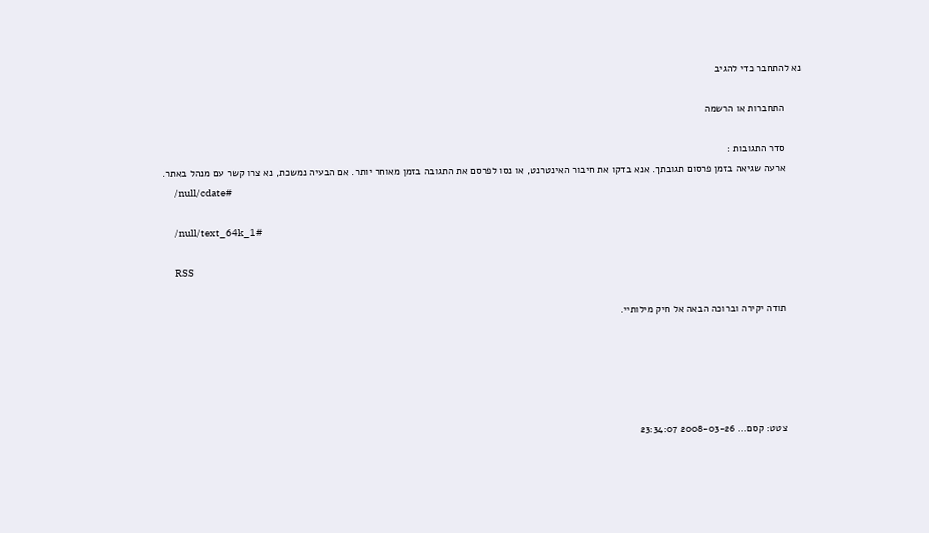נא להתחבר כדי להגיב

      התחברות או הרשמה

      סדר התגובות :
      ארעה שגיאה בזמן פרסום תגובתך. אנא בדקו את חיבור האינטרנט, או נסו לפרסם את התגובה בזמן מאוחר יותר. אם הבעיה נמשכת, נא צרו קשר עם מנהל באתר.
      /null/cdate#

      /null/text_64k_1#

      RSS

      תודה יקירה וברוכה הבאה אל חיק מילותיי.





      צטט: קסם... 2008-03-26 23:34:07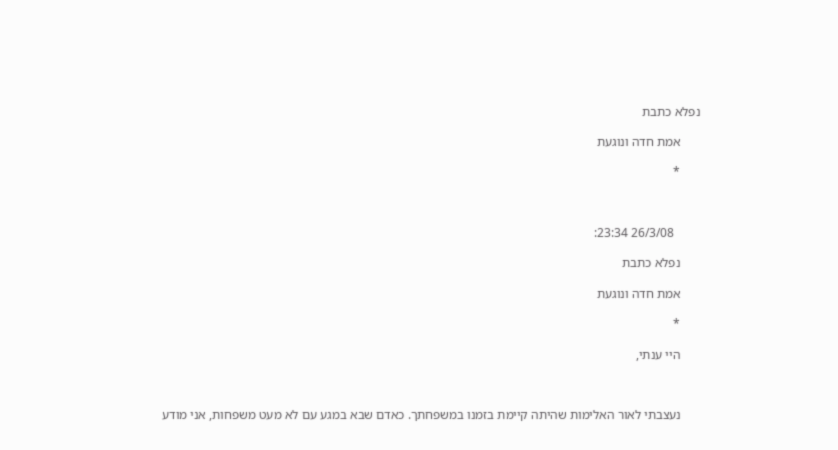נפלא כתבת

      אמת חדה ונוגעת

      *



        26/3/08 23:34:

      נפלא כתבת

      אמת חדה ונוגעת

      *

      היי ענתי,



      נעצבתי לאור האלימות שהיתה קיימת בזמנו במשפחתך. כאדם שבא במגע עם לא מעט משפחות, אני מודע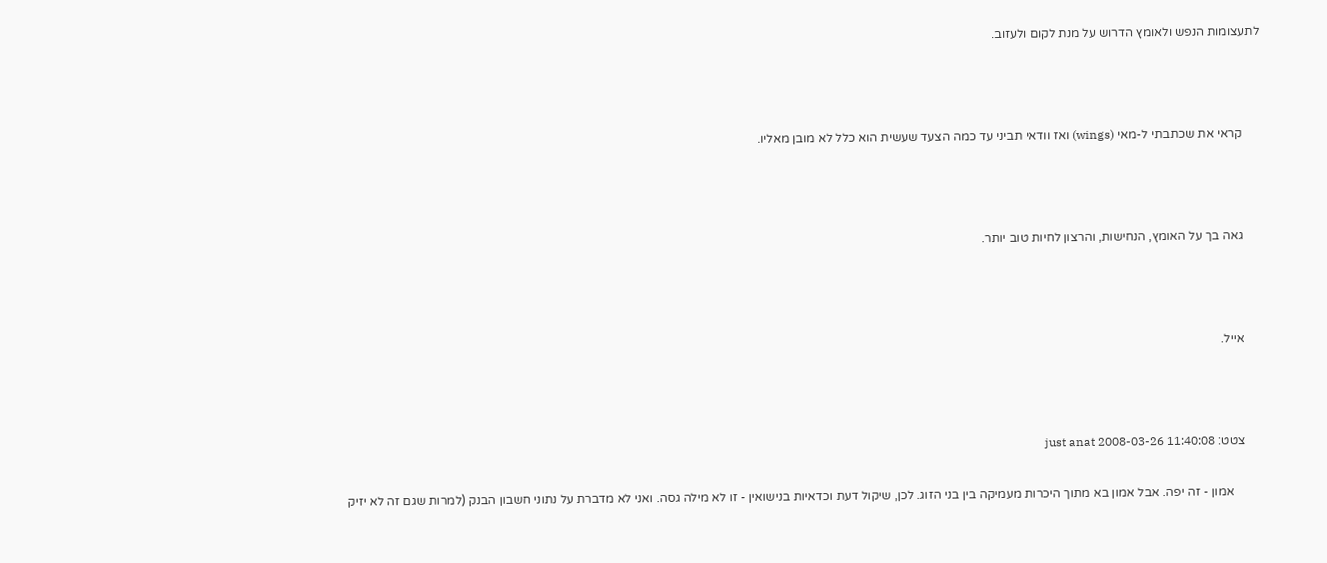לתעצומות הנפש ולאומץ הדרוש על מנת לקום ולעזוב.



      קראי את שכתבתי ל-מאי (wings) ואז וודאי תביני עד כמה הצעד שעשית הוא כלל לא מובן מאליו.



      גאה בך על האומץ, הנחישות, והרצון לחיות טוב יותר.



      אייל.



      צטט: just anat 2008-03-26 11:40:08

          אמון - זה יפה. אבל אמון בא מתוך היכרות מעמיקה בין בני הזוג. לכן, שיקול דעת וכדאיות בנישואין - זו לא מילה גסה. ואני לא מדברת על נתוני חשבון הבנק (למרות שגם זה לא יזיק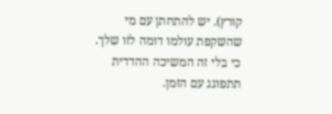קורץ). יש להתחתן עם מי שהשקפת עולמו דומה לזו שלך. כי בלי זה המשיכה ההדדית תתפוגג עם הזמן.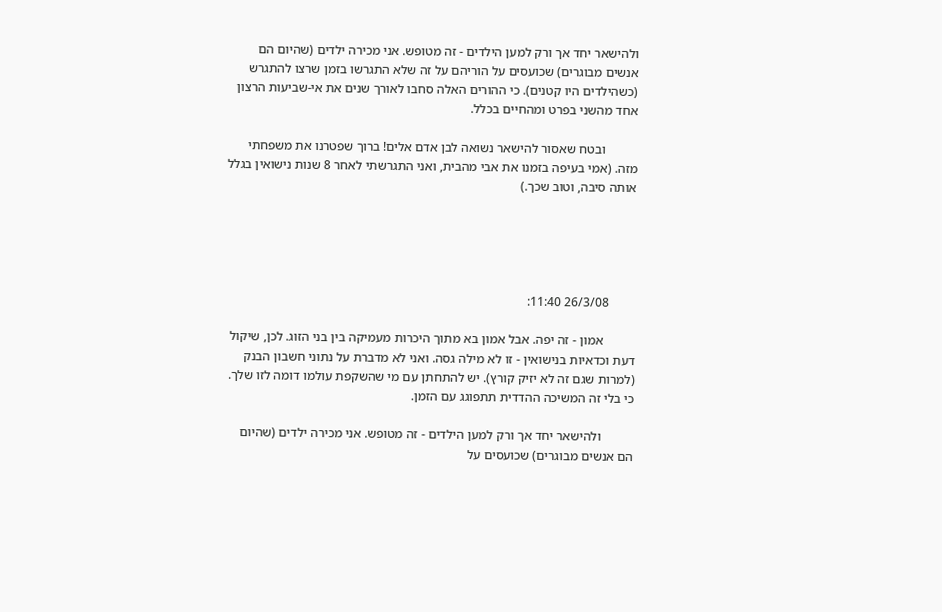ולהישאר יחד אך ורק למען הילדים - זה מטופש. אני מכירה ילדים (שהיום הם אנשים מבוגרים) שכועסים על הוריהם על זה שלא התגרשו בזמן שרצו להתגרש (כשהילדים היו קטנים). כי ההורים האלה סחבו לאורך שנים את אי-שביעות הרצון אחד מהשני בפרט ומהחיים בכלל.

          ובטח שאסור להישאר נשואה לבן אדם אלים! ברוך שפטרנו את משפחתי מזה. (אמי בעיפה בזמנו את אבי מהבית, ואני התגרשתי לאחר 8 שנות נישואין בגלל אותה סיבה, וטוב שכך.)





        26/3/08 11:40:

          אמון - זה יפה. אבל אמון בא מתוך היכרות מעמיקה בין בני הזוג. לכן, שיקול דעת וכדאיות בנישואין - זו לא מילה גסה. ואני לא מדברת על נתוני חשבון הבנק (למרות שגם זה לא יזיק קורץ). יש להתחתן עם מי שהשקפת עולמו דומה לזו שלך. כי בלי זה המשיכה ההדדית תתפוגג עם הזמן.

          ולהישאר יחד אך ורק למען הילדים - זה מטופש. אני מכירה ילדים (שהיום הם אנשים מבוגרים) שכועסים על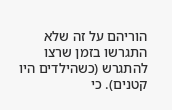הוריהם על זה שלא התגרשו בזמן שרצו להתגרש (כשהילדים היו קטנים). כי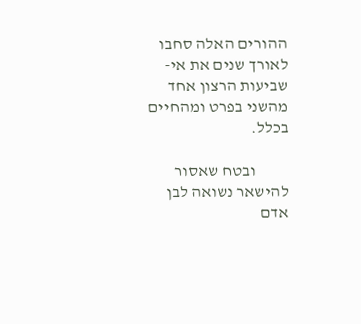ההורים האלה סחבו לאורך שנים את אי-שביעות הרצון אחד מהשני בפרט ומהחיים בכלל.

          ובטח שאסור להישאר נשואה לבן אדם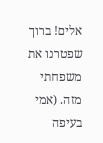אלים! ברוך שפטרנו את משפחתי מזה. (אמי בעיפה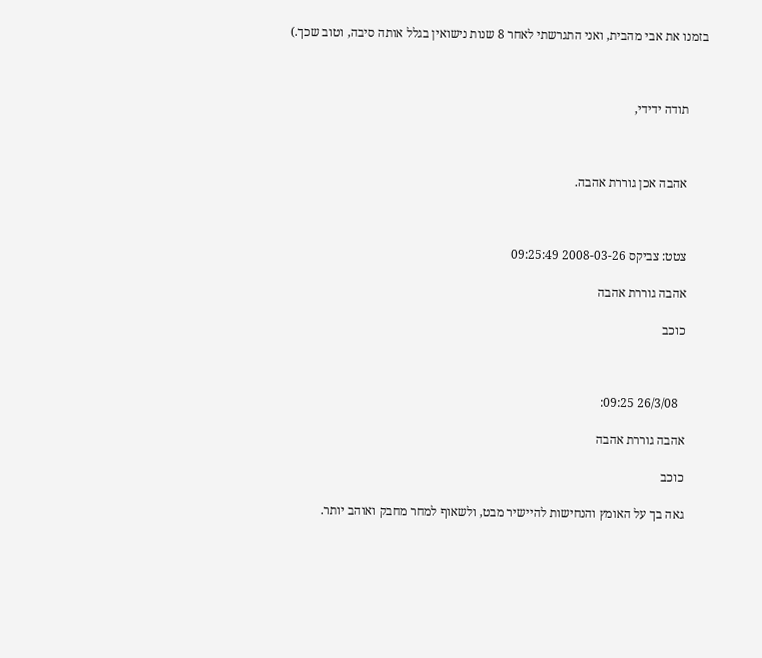בזמנו את אבי מהבית, ואני התגרשתי לאחר 8 שנות נישואין בגלל אותה סיבה, וטוב שכך.)



      תודה ידידי,



      אהבה אכן גוררת אהבה.



      צטט: צביקס 2008-03-26 09:25:49

      אהבה גוררת אהבה

      כוכב



        26/3/08 09:25:

      אהבה גוררת אהבה

      כוכב

      גאה בך על האומץ והנחישות להיישיר מבט, ולשאוף למחר מחבק ואוהב יותר.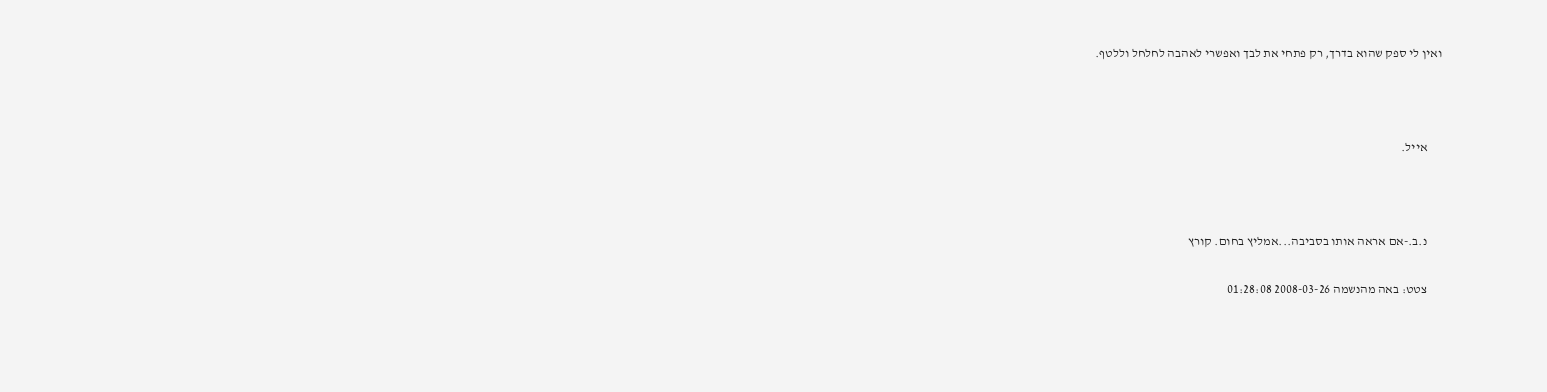ואין לי ספק שהוא בדרך, רק פתחי את לבך ואפשרי לאהבה לחלחל וללטף.



      אייל.



      נ.ב.-אם אראה אותו בסביבה...אמליץ בחום. קורץ

      צטט: באה מהנשמה 2008-03-26 01:28:08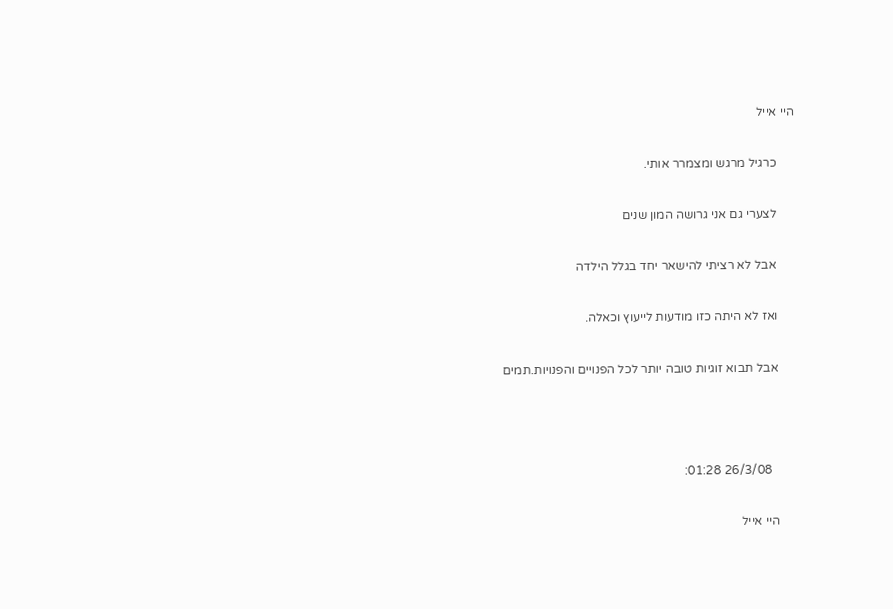היי אייל

      כרגיל מרגש ומצמרר אותי.

      לצערי גם אני גרושה המון שנים

      אבל לא רציתי להישאר יחד בגלל הילדה

      ואז לא היתה כזו מודעות לייעוץ וכאלה.

      אבל תבוא זוגיות טובה יותר לכל הפנויים והפנויות.תמים



        26/3/08 01:28:

      היי אייל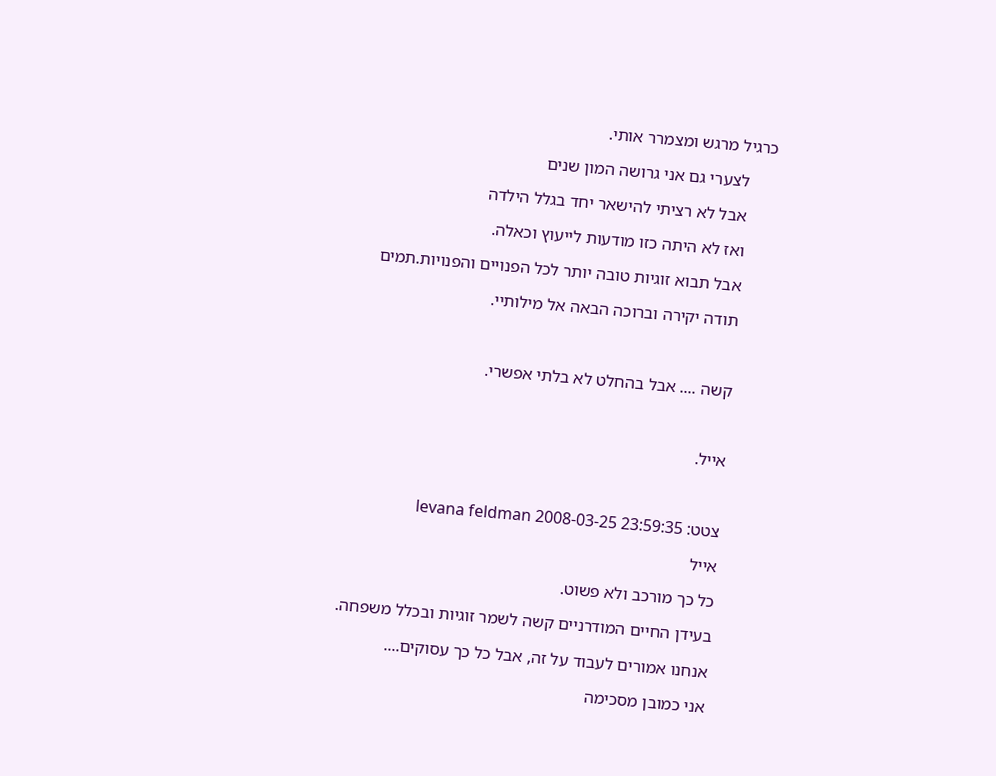כרגיל מרגש ומצמרר אותי.

      לצערי גם אני גרושה המון שנים

      אבל לא רציתי להישאר יחד בגלל הילדה

      ואז לא היתה כזו מודעות לייעוץ וכאלה.

      אבל תבוא זוגיות טובה יותר לכל הפנויים והפנויות.תמים

      תודה יקירה וברוכה הבאה אל מילותיי.



      קשה .... אבל בהחלט לא בלתי אפשרי.



      אייל.



      צטט: levana feldman 2008-03-25 23:59:35

      אייל

      כל כך מורכב ולא פשוט.

      בעידן החיים המודרניים קשה לשמר זוגיות ובכלל משפחה.

      אנחנו אמורים לעבוד על זה, אבל כל כך עסוקים....

      אני כמובן מסכימה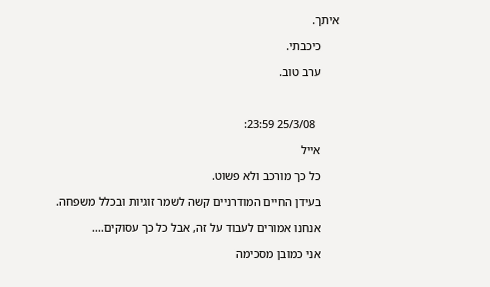איתך.

      כיכבתי.

      ערב טוב.



        25/3/08 23:59:

      אייל

      כל כך מורכב ולא פשוט.

      בעידן החיים המודרניים קשה לשמר זוגיות ובכלל משפחה.

      אנחנו אמורים לעבוד על זה, אבל כל כך עסוקים....

      אני כמובן מסכימה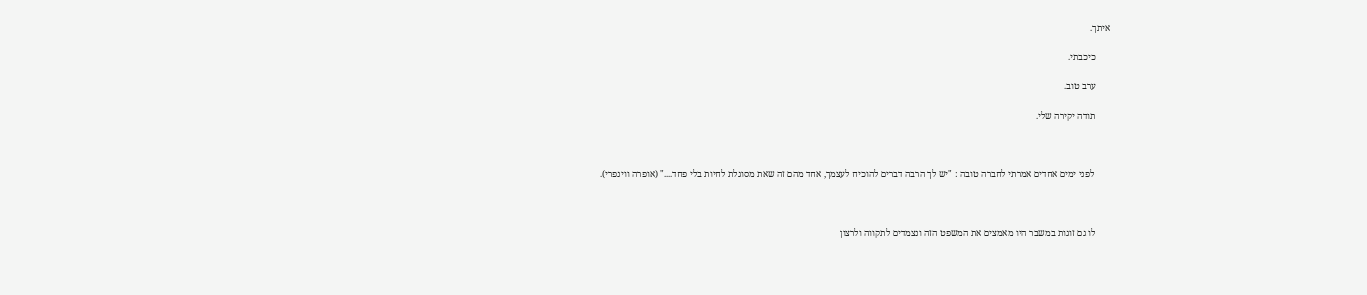איתך.

      כיכבתי.

      ערב טוב.

      תודה יקירה שלי.



       לפני ימים אחדים אמרתי לחברה טובה : "יש לך הרבה דברים להוכיח לעצמך, אחד מהם זה שאת מסוגלת לחיות בלי פחד...." (אופרה ווינפרי).



      לו גם זוגות במשבר היו מאמצים את המשפט הזה ונצמדים לתקווה ולרצון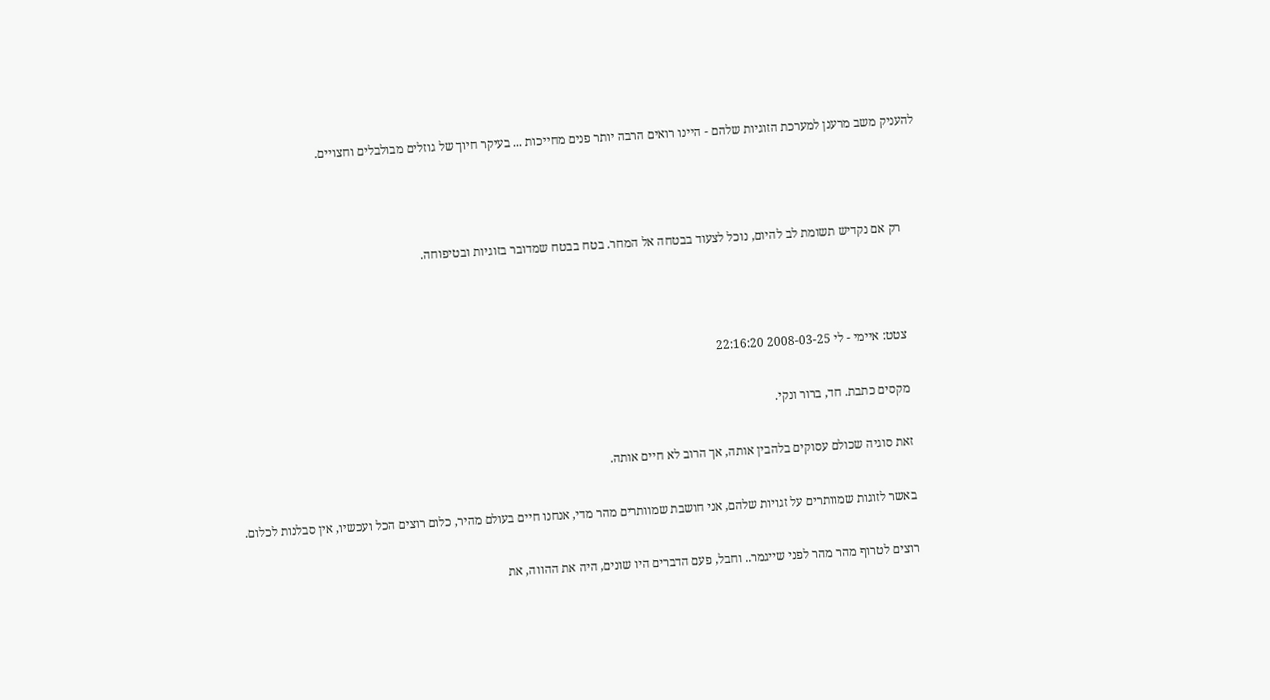להעניק משב מרענן למערכת הזוגיות שלהם - היינו רואים הרבה יותר פנים מחייכות ... בעיקר חיוך של גוזלים מבולבלים וחצויים.



      רק אם נקדיש תשומת לב להיום, נוכל לצעוד בבטחה אל המחר. בטח בבטח שמדובר בזוגיות ובטיפוחה.



      צטט: איימי - לי 2008-03-25 22:16:20

      מקסים כתבת. חד, ברור ונקי.

      זאת סוגיה שכולם עסוקים בלהבין אותה, אך הרוב לא חיים אותה.

      באשר לזוגות שמוותרים על זגויות שלהם, אני חושבת שמוותרים מהר מדי, אנחנו חיים בעולם מהיר, כלום רוצים הכל ועכשיו, אין סבלנות לכלום.

      רוצים לטרוף מהר מהר לפני שייגמר.. וחבל, פעם הדברים היו שונים, היה את ההווה, את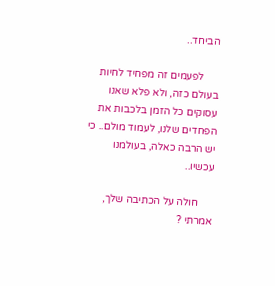הביחד..

      לפעמים זה מפחיד לחיות בעולם כזה, ולא פלא שאנו עסוקים כל הזמן בלכבות את הפחדים שלנו, לעמוד מולם.. כי יש הרבה כאלה, בעולמנו עכשיו..

      חולה על הכתיבה שלך, אמרתי ?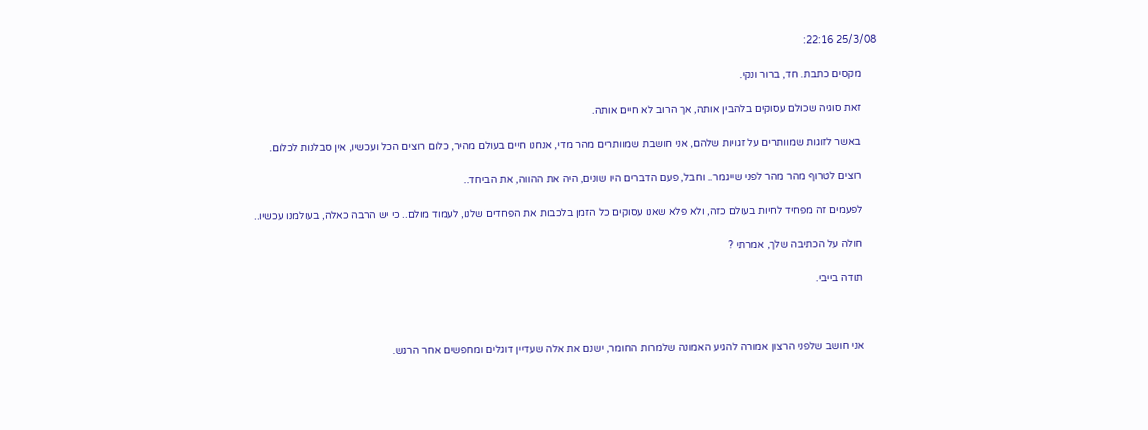25/3/08 22:16:

      מקסים כתבת. חד, ברור ונקי.

      זאת סוגיה שכולם עסוקים בלהבין אותה, אך הרוב לא חיים אותה.

      באשר לזוגות שמוותרים על זגויות שלהם, אני חושבת שמוותרים מהר מדי, אנחנו חיים בעולם מהיר, כלום רוצים הכל ועכשיו, אין סבלנות לכלום.

      רוצים לטרוף מהר מהר לפני שייגמר.. וחבל, פעם הדברים היו שונים, היה את ההווה, את הביחד..

      לפעמים זה מפחיד לחיות בעולם כזה, ולא פלא שאנו עסוקים כל הזמן בלכבות את הפחדים שלנו, לעמוד מולם.. כי יש הרבה כאלה, בעולמנו עכשיו..

      חולה על הכתיבה שלך, אמרתי ?

      תודה בייבי.



      אני חושב שלפני הרצון אמורה להגיע האמונה שלמרות החומר, ישנם את אלה שעדיין דוגלים ומחפשים אחר הרגש.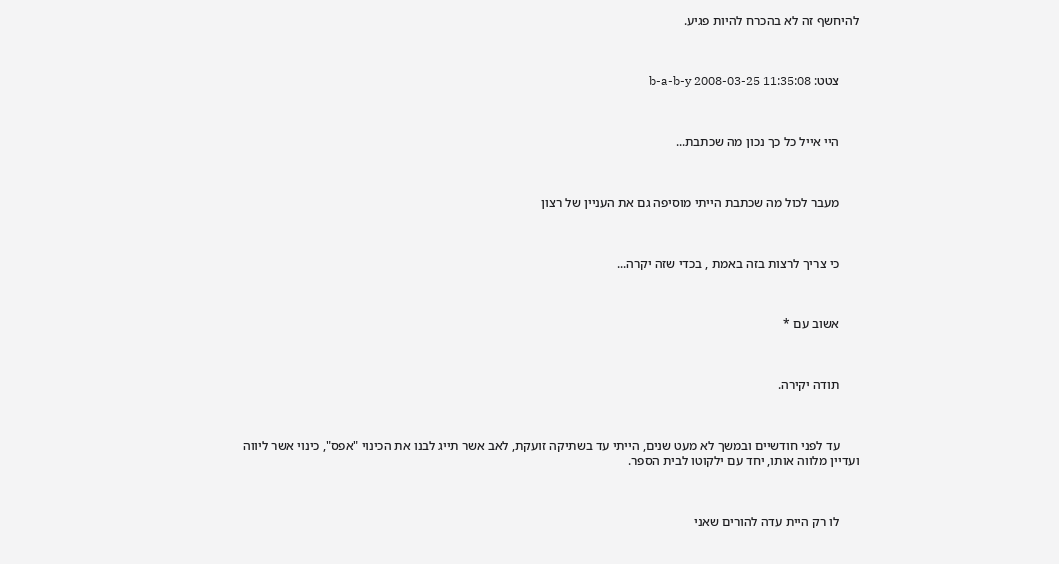להיחשף זה לא בהכרח להיות פגיע.



      צטט: b-a-b-y 2008-03-25 11:35:08



      היי אייל כל כך נכון מה שכתבת...



      מעבר לכול מה שכתבת הייתי מוסיפה גם את העניין של רצון



      כי צריך לרצות בזה באמת , בכדי שזה יקרה...



      אשוב עם *



      תודה יקירה.



      עד לפני חודשיים ובמשך לא מעט שנים, הייתי עד בשתיקה זועקת, לאב אשר תייג לבנו את הכינוי "אפס", כינוי אשר ליווה ועדיין מלווה אותו, יחד עם ילקוטו לבית הספר.



      לו רק היית עדה להורים שאני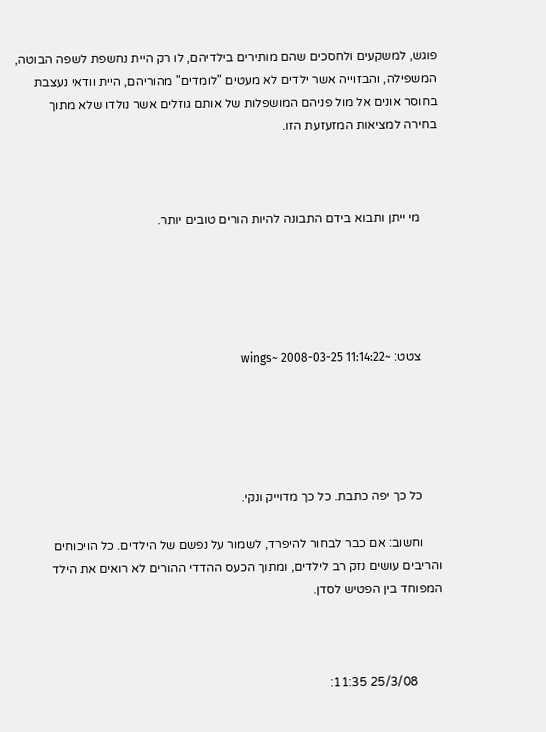פוגש, למשקעים ולחסכים שהם מותירים בילדיהם, לו רק היית נחשפת לשפה הבוטה, המשפילה, והבזוייה אשר ילדים לא מעטים "לומדים" מהוריהם, היית וודאי נעצבת בחוסר אונים אל מול פניהם המושפלות של אותם גוזלים אשר נולדו שלא מתוך בחירה למציאות המזעזעת הזו.



      מי ייתן ותבוא בידם התבונה להיות הורים טובים יותר.





      צטט: ~wings~ 2008-03-25 11:14:22





      כל כך יפה כתבת. כל כך מדוייק ונקי.

      וחשוב: אם כבר לבחור להיפרד, לשמור על נפשם של הילדים. כל הויכוחים והריבים עושים נזק רב לילדים, ומתוך הכעס ההדדי ההורים לא רואים את הילד המפוחד בין הפטיש לסדן.



        25/3/08 11:35: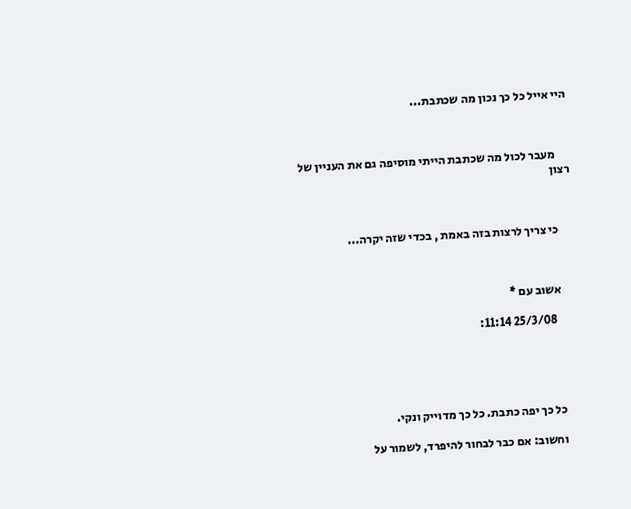היי אייל כל כך נכון מה שכתבת...



      מעבר לכול מה שכתבת הייתי מוסיפה גם את העניין של רצון



      כי צריך לרצות בזה באמת , בכדי שזה יקרה...



      אשוב עם *

        25/3/08 11:14:





      כל כך יפה כתבת. כל כך מדוייק ונקי.

      וחשוב: אם כבר לבחור להיפרד, לשמור על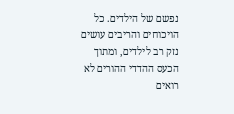נפשם של הילדים. כל הויכוחים והריבים עושים נזק רב לילדים, ומתוך הכעס ההדדי ההורים לא רואים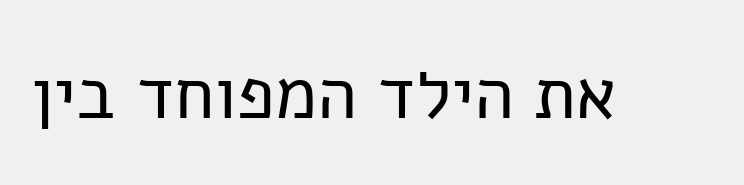את הילד המפוחד בין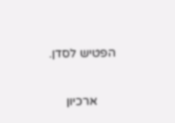הפטיש לסדן.

      ארכיון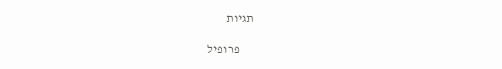תגיות

      פרופיל